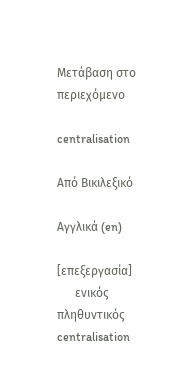Μετάβαση στο περιεχόμενο

centralisation

Από Βικιλεξικό

Αγγλικά (en)

[επεξεργασία]
      ενικός         πληθυντικός
centralisation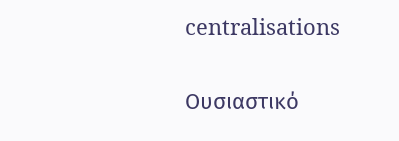centralisations

Ουσιαστικό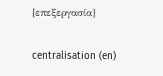[επεξεργασία]

centralisation (en)